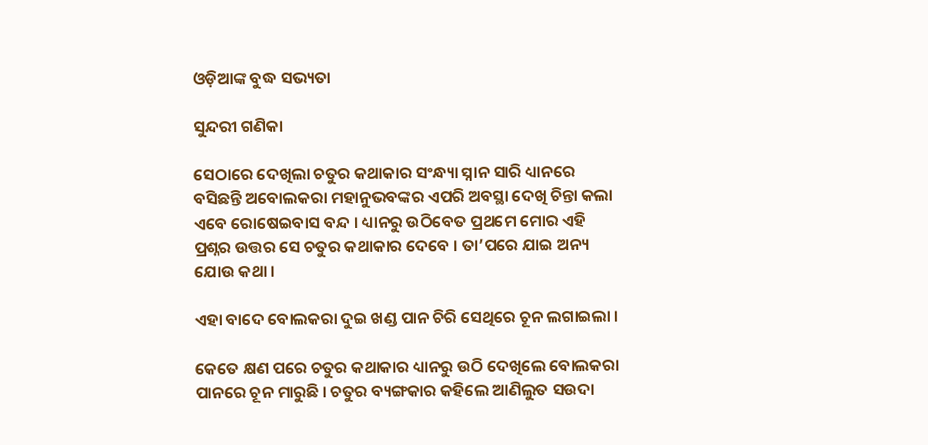ଓଡ଼ିଆଙ୍କ ବୁଦ୍ଧ ସଭ୍ୟତା

ସୁନ୍ଦରୀ ଗଣିକା

ସେଠାରେ ଦେଖିଲା ଚତୁର କଥାକାର ସଂନ୍ଧ୍ୟା ସ୍ନାନ ସାରି ଧ୍ୟାନରେ ବସିଛନ୍ତି ଅବୋଲକରା ମହାନୁଭବଙ୍କର ଏପରି ଅବସ୍ଥା ଦେଖି ଚିନ୍ତା କଲା ଏବେ ରୋଷେଇବାସ ବନ୍ଦ । ଧ୍ୟାନରୁ ଉଠିବେତ ପ୍ରଥମେ ମୋର ଏହି ପ୍ରଶ୍ନର ଉତ୍ତର ସେ ଚତୁର କଥାକାର ଦେବେ । ତା’ପରେ ଯାଇ ଅନ୍ୟ ଯୋଉ କଥା ।

ଏହା ବାଦେ ବୋଲକରା ଦୁଇ ଖଣ୍ଡ ପାନ ଚିରି ସେଥିରେ ଚୂନ ଲଗାଇଲା ।

କେତେ କ୍ଷଣ ପରେ ଚତୁର କଥାକାର ଧ୍ୟାନରୁ ଉଠି ଦେଖିଲେ ବୋଲକରା ପାନରେ ଚୂନ ମାରୁଛି । ଚତୁର ବ୍ୟଙ୍ଗକାର କହିଲେ ଆଣିଲୁତ ସଉଦା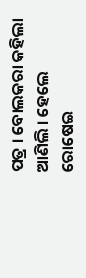ପତ୍ର । ବୋଲକରା କହିଲା ଆଣିଲି । ହେଲେ ରୋଷେଇ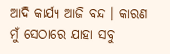ଆଦି କାର୍ଯ୍ୟ ଆଜି ବନ୍ଦ । କାରଣ ମୁଁ ସେଠାରେ ଯାହା ସବୁ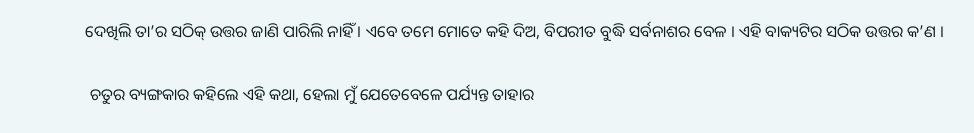ଦେଖିଲି ତା’ର ସଠିକ୍ ଉତ୍ତର ଜାଣି ପାରିଲି ନାହିଁ । ଏବେ ତମେ ମୋତେ କହି ଦିଅ, ବିପରୀତ ବୁଦ୍ଧି ସର୍ବନାଶର ବେଳ । ଏହି ବାକ୍ୟଟିର ସଠିକ ଉତ୍ତର କ’ଣ ।

 ଚତୁର ବ୍ୟଙ୍ଗକାର କହିଲେ ଏହି କଥା, ହେଲା ମୁଁ ଯେତେବେଳେ ପର୍ଯ୍ୟନ୍ତ ତାହାର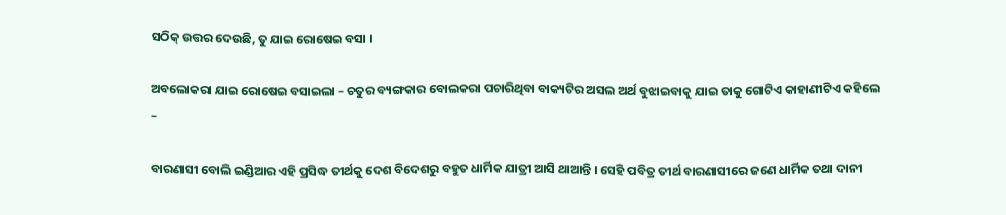ସଠିକ୍ ଉତ୍ତର ଦେଉଛି, ତୁ ଯାଇ ରୋଷେଇ ବସା ।

ଅବଲୋକରା ଯାଇ ରୋଷେଇ ବସାଇଲା – ଚତୁର ବ୍ୟଙ୍ଗକାର ବୋଲକରା ପଚାରିଥିବା ବାକ୍ୟଟିର ଅସଲ ଅର୍ଥ ବୁଝାଇବାକୁ ଯାଇ ତାକୁ ଗୋଟିଏ କାହାଣୀଟିଏ କହିଲେ –

ବାରଣାସୀ ବୋଲି ଇଣ୍ଡିଆର ଏହି ପ୍ରସିଦ୍ଧ ତୀର୍ଥକୁ ଦେଶ ବିଦେଶରୁ ବହୁତ ଧାର୍ମିକ ଯାତ୍ରୀ ଆସି ଥାଆନ୍ତି । ସେହି ପବିତ୍ର ତୀର୍ଥ ବାରଣାସୀରେ ଜଣେ ଧାର୍ମିକ ତଥା ଦାନୀ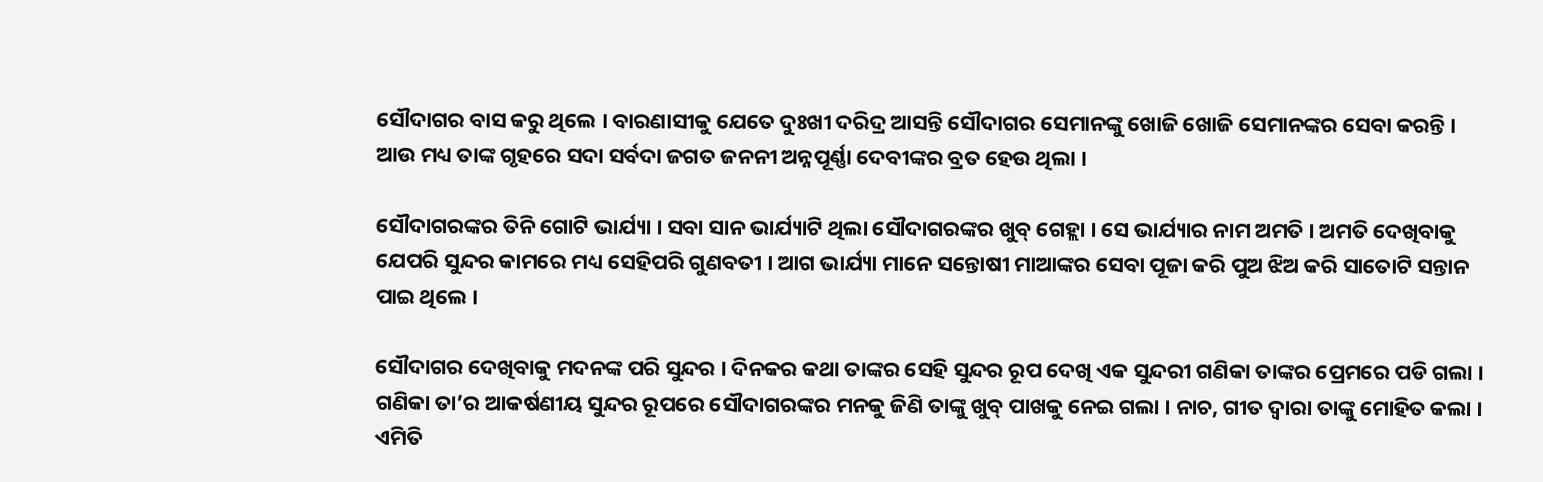ସୌଦାଗର ବାସ କରୁ ଥିଲେ । ବାରଣାସୀକୁ ଯେତେ ଦୁଃଖୀ ଦରିଦ୍ର ଆସନ୍ତି ସୌଦାଗର ସେମାନଙ୍କୁ ଖୋଜି ଖୋଜି ସେମାନଙ୍କର ସେବା କରନ୍ତି । ଆଉ ମଧ୍ୟ ତାଙ୍କ ଗୃହରେ ସଦା ସର୍ବଦା ଜଗତ ଜନନୀ ଅନ୍ନପୂର୍ଣ୍ଣା ଦେବୀଙ୍କର ବ୍ରତ ହେଉ ଥିଲା ।

ସୌଦାଗରଙ୍କର ତିନି ଗୋଟି ଭାର୍ଯ୍ୟା । ସବା ସାନ ଭାର୍ଯ୍ୟାଟି ଥିଲା ସୌଦାଗରଙ୍କର ଖୁବ୍ ଗେହ୍ଲା । ସେ ଭାର୍ଯ୍ୟାର ନାମ ଅମତି । ଅମତି ଦେଖିବାକୁ ଯେପରି ସୁନ୍ଦର କାମରେ ମଧ୍ୟ ସେହିପରି ଗୁଣବତୀ । ଆଗ ଭାର୍ଯ୍ୟା ମାନେ ସନ୍ତୋଷୀ ମାଆଙ୍କର ସେବା ପୂଜା କରି ପୁଅ ଝିଅ କରି ସାତୋଟି ସନ୍ତାନ ପାଇ ଥିଲେ ।

ସୌଦାଗର ଦେଖିବାକୁ ମଦନଙ୍କ ପରି ସୁନ୍ଦର । ଦିନକର କଥା ତାଙ୍କର ସେହି ସୁନ୍ଦର ରୂପ ଦେଖି ଏକ ସୁନ୍ଦରୀ ଗଣିକା ତାଙ୍କର ପ୍ରେମରେ ପଡି ଗଲା । ଗଣିକା ତା’ର ଆକର୍ଷଣୀୟ ସୁନ୍ଦର ରୂପରେ ସୌଦାଗରଙ୍କର ମନକୁ ଜିଣି ତାଙ୍କୁ ଖୁବ୍ ପାଖକୁ ନେଇ ଗଲା । ନାଚ, ଗୀତ ଦ୍ୱାରା ତାଙ୍କୁ ମୋହିତ କଲା । ଏମିତି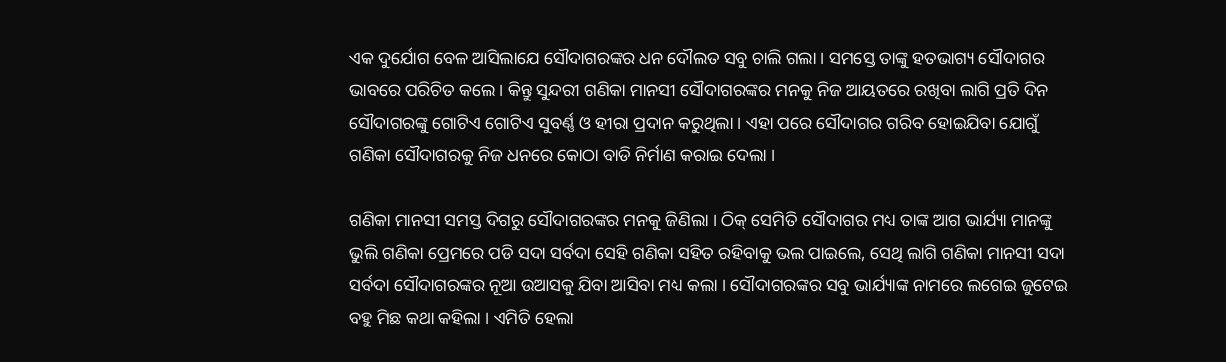ଏକ ଦୁର୍ଯୋଗ ବେଳ ଆସିଲାଯେ ସୌଦାଗରଙ୍କର ଧନ ଦୌଲତ ସବୁ ଚାଲି ଗଲା । ସମସ୍ତେ ତାଙ୍କୁ ହତଭାଗ୍ୟ ସୌଦାଗର ଭାବରେ ପରିଚିତ କଲେ । କିନ୍ତୁ ସୁନ୍ଦରୀ ଗଣିକା ମାନସୀ ସୌଦାଗରଙ୍କର ମନକୁ ନିଜ ଆୟତରେ ରଖିବା ଲାଗି ପ୍ରତି ଦିନ ସୌଦାଗରଙ୍କୁ ଗୋଟିଏ ଗୋଟିଏ ସୁବର୍ଣ୍ଣ ଓ ହୀରା ପ୍ରଦାନ କରୁଥିଲା । ଏହା ପରେ ସୌଦାଗର ଗରିବ ହୋଇଯିବା ଯୋଗୁଁ ଗଣିକା ସୌଦାଗରକୁ ନିଜ ଧନରେ କୋଠା ବାଡି ନିର୍ମାଣ କରାଇ ଦେଲା ।

ଗଣିକା ମାନସୀ ସମସ୍ତ ଦିଗରୁ ସୌଦାଗରଙ୍କର ମନକୁ ଜିଣିଲା । ଠିକ୍ ସେମିତି ସୌଦାଗର ମଧ୍ୟ ତାଙ୍କ ଆଗ ଭାର୍ଯ୍ୟା ମାନଙ୍କୁ ଭୁଲି ଗଣିକା ପ୍ରେମରେ ପଡି ସଦା ସର୍ବଦା ସେହି ଗଣିକା ସହିତ ରହିବାକୁ ଭଲ ପାଇଲେ, ସେଥି ଲାଗି ଗଣିକା ମାନସୀ ସଦା ସର୍ବଦା ସୌଦାଗରଙ୍କର ନୂଆ ଉଆସକୁ ଯିବା ଆସିବା ମଧ୍ୟ କଲା । ସୌଦାଗରଙ୍କର ସବୁ ଭାର୍ଯ୍ୟାଙ୍କ ନାମରେ ଲଗେଇ ଜୁଟେଇ ବହୁ ମିଛ କଥା କହିଲା । ଏମିତି ହେଲା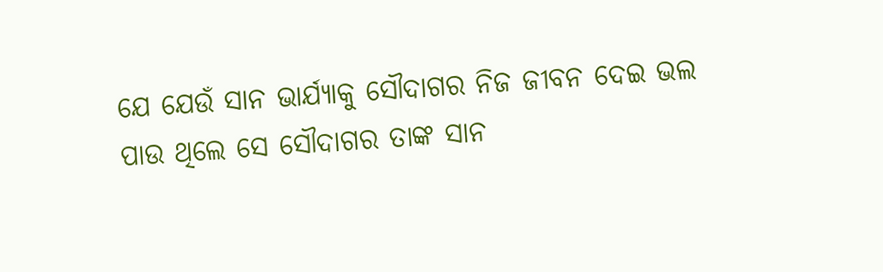ଯେ ଯେଉଁ ସାନ ଭାର୍ଯ୍ୟାକୁ ସୌଦାଗର ନିଜ ଜୀବନ ଦେଇ ଭଲ ପାଉ ଥିଲେ ସେ ସୌଦାଗର ତାଙ୍କ ସାନ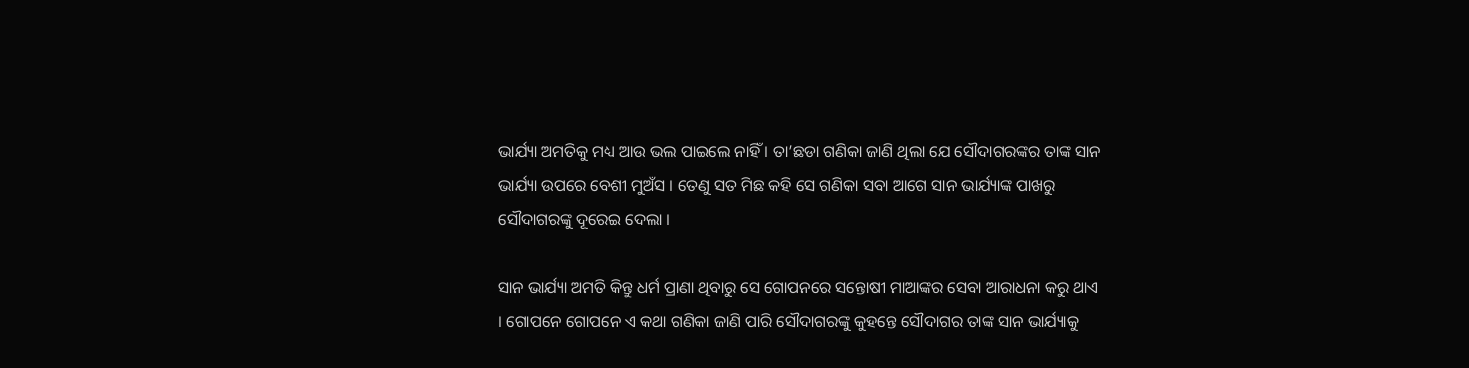ଭାର୍ଯ୍ୟା ଅମତିକୁ ମଧ୍ୟ ଆଉ ଭଲ ପାଇଲେ ନାହିଁ । ତା’ଛଡା ଗଣିକା ଜାଣି ଥିଲା ଯେ ସୌଦାଗରଙ୍କର ତାଙ୍କ ସାନ ଭାର୍ଯ୍ୟା ଉପରେ ବେଶୀ ମୁଅଁସ । ତେଣୁ ସତ ମିଛ କହି ସେ ଗଣିକା ସବା ଆଗେ ସାନ ଭାର୍ଯ୍ୟାଙ୍କ ପାଖରୁ ସୌଦାଗରଙ୍କୁ ଦୂରେଇ ଦେଲା ।

ସାନ ଭାର୍ଯ୍ୟା ଅମତି କିନ୍ତୁ ଧର୍ମ ପ୍ରାଣା ଥିବାରୁ ସେ ଗୋପନରେ ସନ୍ତୋଷୀ ମାଆଙ୍କର ସେବା ଆରାଧନା କରୁ ଥାଏ । ଗୋପନେ ଗୋପନେ ଏ କଥା ଗଣିକା ଜାଣି ପାରି ସୌଦାଗରଙ୍କୁ କୁହନ୍ତେ ସୌଦାଗର ତାଙ୍କ ସାନ ଭାର୍ଯ୍ୟାକୁ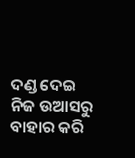ଦଣ୍ଡ ଦେଇ ନିଜ ଉଆସରୁ ବାହାର କରି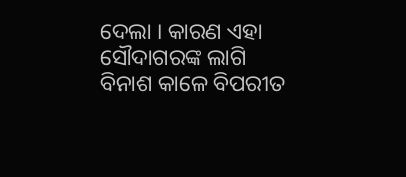ଦେଲା । କାରଣ ଏହା ସୌଦାଗରଙ୍କ ଲାଗି ବିନାଶ କାଳେ ବିପରୀତ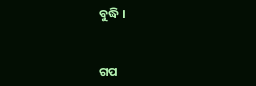ବୁଦ୍ଧି ।


ଗପ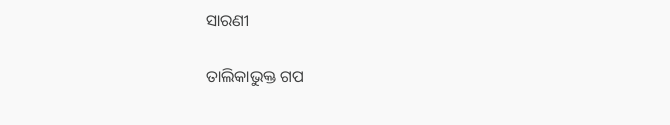ସାରଣୀ

ତାଲିକାଭୁକ୍ତ ଗପ